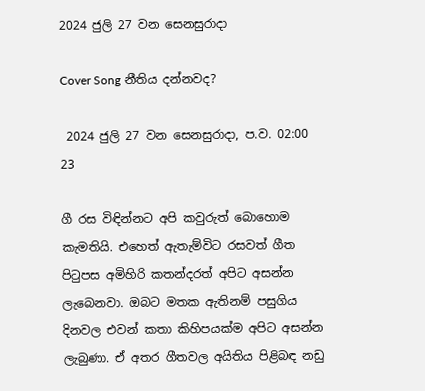2024 ජුලි 27 වන සෙනසුරාදා

Cover Song නීතිය දන්නවද?

 2024 ජුලි 27 වන සෙනසුරාදා, ප.ව. 02:00 23

ගී රස විඳින්නට අපි කවුරුත් බොහොම කැමතියි. එහෙත් ඇතැම්විට රසවත් ගීත පිටුපස අමිහිරි කතන්දරත් අපිට අසන්න ලැබෙනවා. ඔබට මතක ඇතිනම් පසුගිය දිනවල එවන් කතා කිහිපයක්ම අපිට අසන්න ලැබුණා. ඒ අතර ගීතවල අයිතිය පිළිබඳ නඩු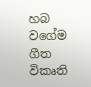හබ වගේම ගීත විකෘති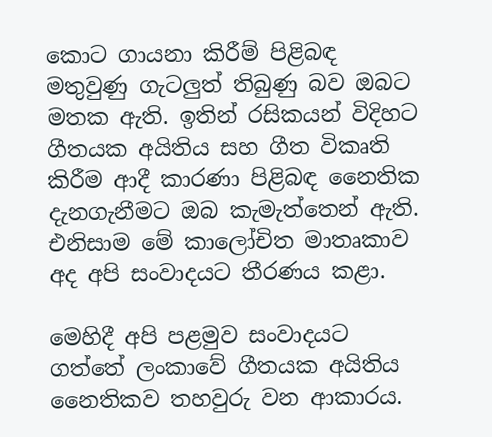කොට ගායනා කිරීම් පිළිබඳ මතුවුණු ගැටලුත් තිබුණු බව ඔබට මතක ඇති. ඉතින් රසිකයන් විදිහට ගීතයක අයිතිය සහ ගීත විකෘති කිරීම ආදී කාරණා පිළිබඳ නෛතික දැනගැනීමට ඔබ කැමැත්තෙන් ඇති. එනිසාම මේ කාලෝචිත මාතෘකාව අද අපි සංවාදයට තීරණය කළා.

මෙහිදී අපි පළමුව සංවාදයට ගත්තේ ලංකාවේ ගීතයක අයිතිය නෛතිකව තහවුරු වන ආකාරය.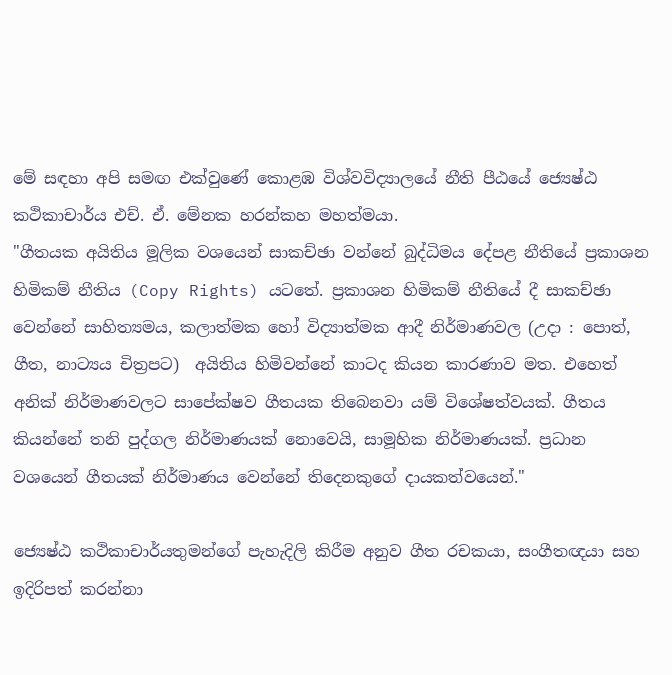මේ සඳහා අපි සමඟ එක්වුණේ කොළඹ විශ්වවිද්‍යාලයේ නීති පීඨයේ ජ්‍යෙෂ්ඨ කථිකාචාර්ය එච්. ඒ. මේනක හරන්කහ මහත්මයා.
"ගීතයක අයිතිය මූලික වශයෙන් සාකච්ඡා වන්නේ බුද්ධිමය දේපළ නීතියේ ප්‍රකාශන හිමිකම් නීතිය (Copy Rights) යටතේ. ප්‍රකාශන හිමිකම් නීතියේ දී සාකච්ඡා වෙන්නේ සාහිත්‍යමය, කලාත්මක හෝ විද්‍යාත්මක ආදී නිර්මාණවල (උදා : පොත්, ගීත, නාට්‍යය චිත්‍රපට)  අයිතිය හිමිවන්නේ කාටද කියන කාරණාව මත. එහෙත් අනික් නිර්මාණවලට සාපේක්ෂව ගීතයක තිබෙනවා යම් විශේෂත්වයක්. ගීතය කියන්නේ තනි පුද්ගල නිර්මාණයක් නොවෙයි, සාමූහික නිර්මාණයක්. ප්‍රධාන වශයෙන් ගීතයක් නිර්මාණය වෙන්නේ තිදෙනකුගේ දායකත්වයෙන්."

ජ්‍යෙෂ්ඨ කථිකාචාර්යතුමන්ගේ පැහැදිලි කිරීම අනුව ගීත රචකයා, සංගීතඥයා සහ ඉදිරිපත් කරන්නා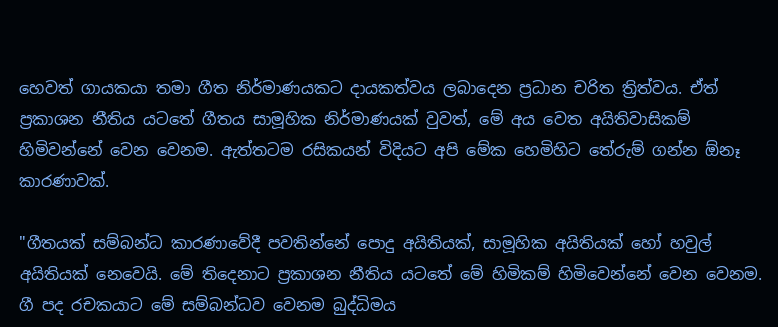හෙවත් ගායකයා තමා ගීත නිර්මාණයකට දායකත්වය ලබාදෙන ප්‍රධාන චරිත ත්‍රිත්වය. ඒත් ප්‍රකාශන නීතිය යටතේ ගීතය සාමූහික නිර්මාණයක් වුවත්, මේ අය වෙත අයිතිවාසිකම් හිමිවන්නේ වෙන වෙනම. ඇත්තටම රසිකයන් විදියට අපි මේක හෙමිහිට තේරුම් ගන්න ඕනෑ කාරණාවක්.

"ගීතයක් සම්බන්ධ කාරණාවේදී පවතින්නේ පොදු අයිතියක්, සාමූහික අයිතියක් හෝ හවුල් අයිතියක් නෙවෙයි. මේ තිදෙනාට ප්‍රකාශන නීතිය යටතේ මේ හිමිකම් හිමිවෙන්නේ වෙන වෙනම. ගී පද රචකයාට මේ සම්බන්ධව වෙනම බුද්ධිමය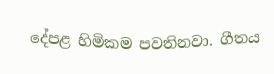දේපළ හිමිකම පවතිනවා. ගීතය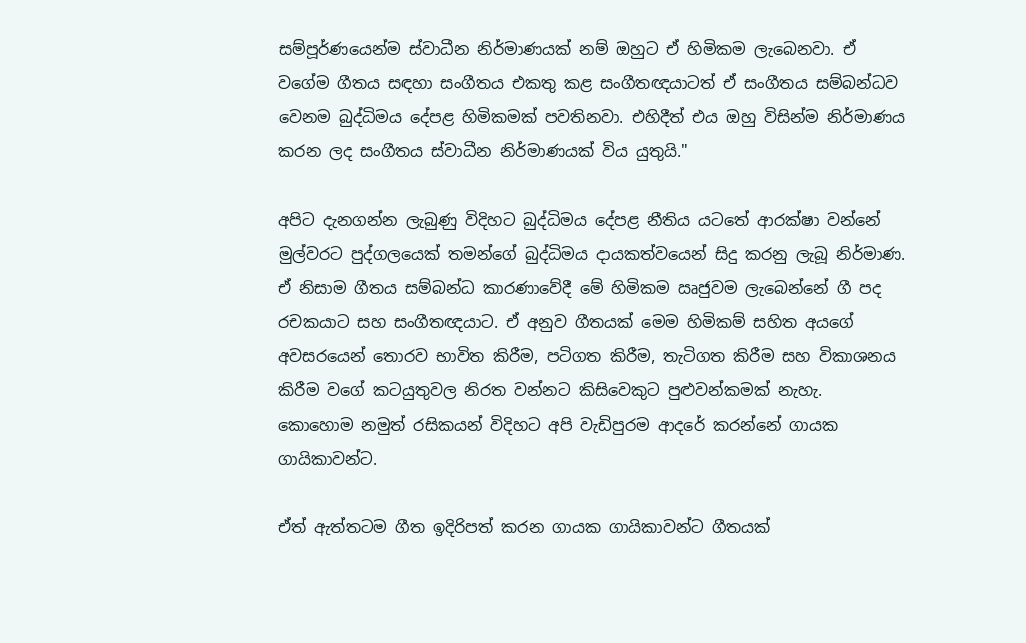සම්පූර්ණයෙන්ම ස්වාධීන නිර්මාණයක් නම් ඔහුට ඒ හිමිකම ලැබෙනවා. ඒ වගේම ගීතය සඳහා සංගීතය එකතු කළ සංගීතඥයාටත් ඒ සංගීතය සම්බන්ධව වෙනම බුද්ධිමය දේපළ හිමිකමක් පවතිනවා. එහිදීත් එය ඔහු විසින්ම නිර්මාණය කරන ලද සංගීතය ස්වාධීන නිර්මාණයක් විය යුතුයි."

අපිට දැනගන්න ලැබුණු විදිහට බුද්ධිමය දේපළ නීතිය යටතේ ආරක්ෂා වන්නේ මුල්වරට පුද්ගලයෙක් තමන්ගේ බුද්ධිමය දායකත්වයෙන් සිදු කරනු ලැබූ නිර්මාණ. ඒ නිසාම ගීතය සම්බන්ධ කාරණාවේදී මේ හිමිකම ඍජුවම ලැබෙන්නේ ගී පද රචකයාට සහ සංගීතඥයාට. ඒ අනුව ගීතයක් මෙම හිමිකම් සහිත අයගේ අවසරයෙන් තොරව භාවිත කිරීම, පටිගත කිරීම, තැටිගත කිරීම සහ විකාශනය කිරීම වගේ කටයුතුවල නිරත වන්නට කිසිවෙකුට පුළුවන්කමක් නැහැ.
කොහොම නමුත් රසිකයන් විදිහට අපි වැඩිපුරම ආදරේ කරන්නේ ගායක ගායිකාවන්ට.

ඒත් ඇත්තටම ගීත ඉදිරිපත් කරන ගායක ගායිකාවන්ට ගීතයක්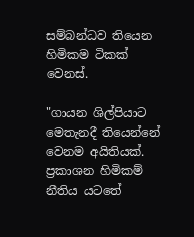සම්බන්ධව තියෙන හිමිකම ටිකක් වෙනස්.

"ගායන ශිල්පියාට මෙතැනදී තියෙන්නේ වෙනම අයිතියක්. ප්‍රකාශන හිමිකම් නීතිය යටතේ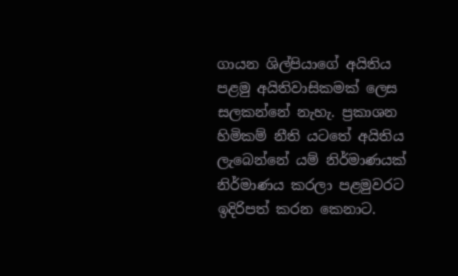ගායන ශිල්පියාගේ අයිතිය පළමු අයිතිවාසිකමක් ලෙස සලකන්නේ නැහැ. ප්‍රකාශන හිමිකම් නීති යටතේ අයිතිය ලැබෙන්නේ යම් නිර්මාණයක් නිර්මාණය කරලා පළමුවරට ඉදිරිපත් කරන කෙනාට.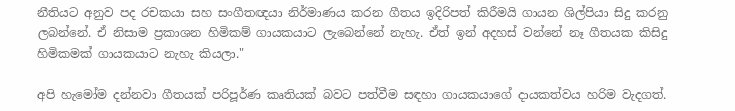නීතියට අනුව පද රචකයා සහ සංගීතඥයා නිර්මාණය කරන ගීතය ඉදිරිපත් කිරීමයි ගායන ශිල්පියා සිදු කරනු ලබන්නේ. ඒ නිසාම ප්‍රකාශන හිමිකම් ගායකයාට ලැබෙන්නේ නැහැ. ඒත් ඉන් අදහස් වන්නේ නෑ ගීතයක කිසිදු හිමිකමක් ගායකයාට නැහැ කියලා."

අපි හැමෝම දන්නවා ගීතයක් පරිපූර්ණ කෘතියක් බවට පත්වීම සඳහා ගායකයාගේ දායකත්වය හරිම වැදගත්.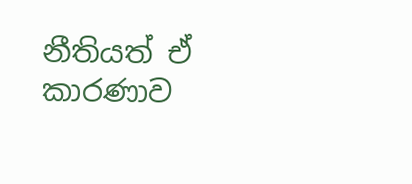නීතියත් ඒ කාරණාව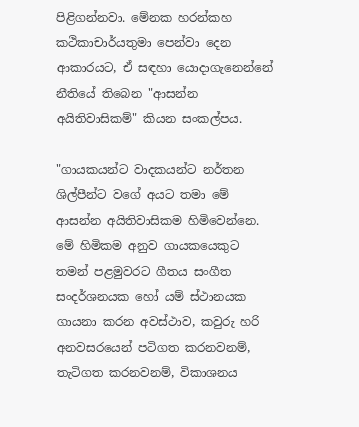පිළිගන්නවා. මේනක හරන්කහ කථිකාචාර්යතුමා පෙන්වා දෙන ආකාරයට, ඒ සඳහා යොදාගැනෙන්නේ නීතියේ තිබෙන "ආසන්න අයිතිවාසිකම්" කියන සංකල්පය.

"ගායකයන්ට වාදකයන්ට නර්තන ශිල්පීන්ට වගේ අයට තමා මේ ආසන්න අයිතිවාසිකම හිමිවෙන්නෙ. මේ හිමිකම අනුව ගායකයෙකුට තමන් පළමුවරට ගීතය සංගීත සංදර්ශනයක හෝ යම් ස්ථානයක ගායනා කරන අවස්ථාව, කවුරු හරි අනවසරයෙන් පටිගත කරනවනම්, තැටිගත කරනවනම්, විකාශනය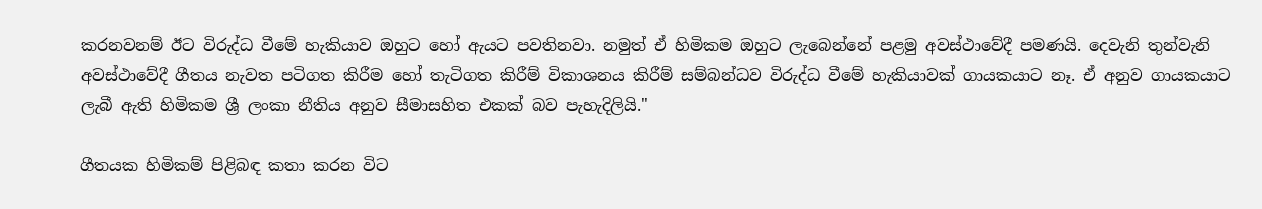කරනවනම් ඊට විරුද්ධ වීමේ හැකියාව ඔහුට හෝ ඇයට පවතිනවා. නමුත් ඒ හිමිකම ඔහුට ලැබෙන්නේ පළමු අවස්ථාවේදී පමණයි. දෙවැනි තුන්වැනි අවස්ථාවේදී ගීතය නැවත පටිගත කිරීම හෝ තැටිගත කිරීම් විකාශනය කිරීම් සම්බන්ධව විරුද්ධ වීමේ හැකියාවක් ගායකයාට නෑ. ඒ අනුව ගායකයාට ලැබී ඇති හිමිකම ශ්‍රී ලංකා නීතිය අනුව සීමාසහිත එකක් බව පැහැදිලියි."

ගීතයක හිමිකම් පිළිබඳ කතා කරන විට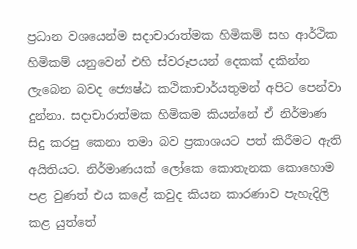ප්‍රධාන වශයෙන්ම සදාචාරාත්මක හිමිකම් සහ ආර්ථික හිමිකම් යනුවෙන් එහි ස්වරූපයන් දෙකක් දකින්න ලැබෙන බවද ජ්‍යෙෂ්ඨ කථිකාචාර්යතුමන් අපිට පෙන්වා දුන්නා. සදාචාරාත්මක හිමිකම කියන්නේ ඒ නිර්මාණ සිදු කරපු කෙනා තමා බව ප්‍රකාශයට පත් කිරීමට ඇති අයිතියට. නිර්මාණයක් ලෝකෙ කොතැනක කොහොම පළ වුණත් එය කළේ කවුද කියන කාරණාව පැහැදිලි කළ යුත්තේ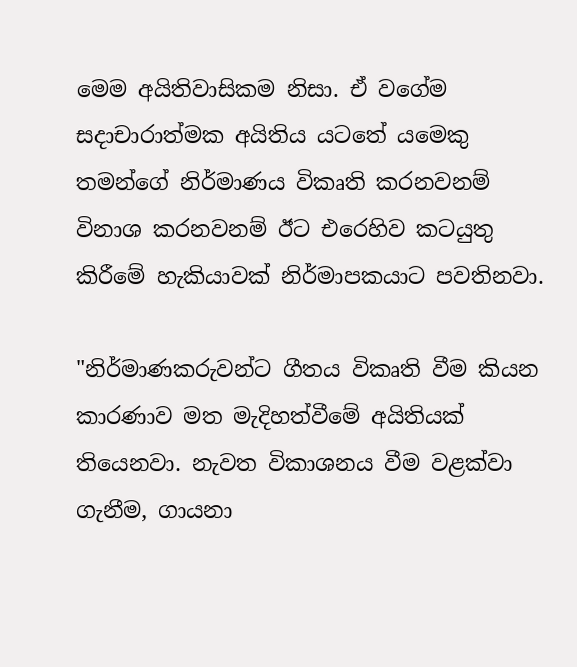මෙම අයිතිවාසිකම නිසා. ඒ වගේම සදාචාරාත්මක අයිතිය යටතේ යමෙකු තමන්ගේ නිර්මාණය විකෘති කරනවනම් විනාශ කරනවනම් ඊට එරෙහිව කටයුතු කිරීමේ හැකියාවක් නිර්මාපකයාට පවතිනවා.

"නිර්මාණකරුවන්ට ගීතය විකෘති වීම කියන කාරණාව මත මැදිහත්වීමේ අයිතියක් තියෙනවා. නැවත විකාශනය වීම වළක්වා ගැනීම, ගායනා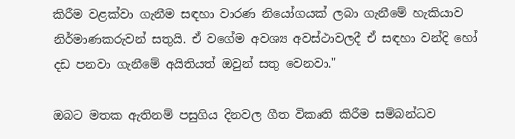කිරීම වළක්වා ගැනීම සඳහා වාරණ නියෝගයක් ලබා ගැනීමේ හැකියාව නිර්මාණකරුවන් සතුයි. ඒ වගේම අවශ්‍ය අවස්ථාවලදී ඒ සඳහා වන්දි හෝ දඩ පනවා ගැනීමේ අයිතියත් ඔවුන් සතු වෙනවා."

ඔබට මතක ඇතිනම් පසුගිය දිනවල ගීත විකෘති කිරීම සම්බන්ධව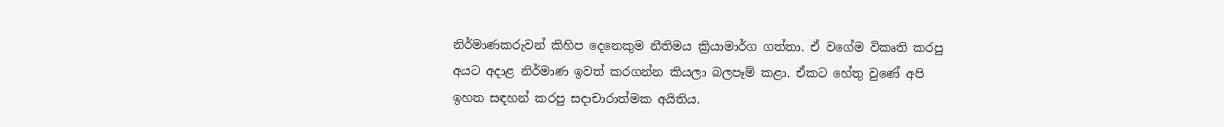නිර්මාණකරුවන් කිහිප දෙනෙකුම නීතිමය ක්‍රියාමාර්ග ගත්තා. ඒ වගේම විකෘති කරපු අයට අදාළ නිර්මාණ ඉවත් කරගන්න කියලා බලපෑම් කළා. ඒකට හේතු වුණේ අපි ඉහත සඳහන් කරපු සදාචාරාත්මක අයිතිය.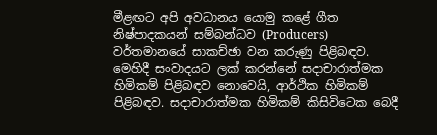මීළඟට අපි අවධානය යොමු කළේ ගීත නිෂ්පාදකයන් සම්බන්ධව (Producers) වර්තමානයේ සාකච්ඡා වන කරුණු පිළිබඳව. මෙහිදී සංවාදයට ලක් කරන්නේ සදාචාරාත්මක හිමිකම් පිළිබඳව නොවෙයි, ආර්ථික හිමිකම් පිළිබඳව. සදාචාරාත්මක හිමිකම් කිසිවිටෙක බෙදී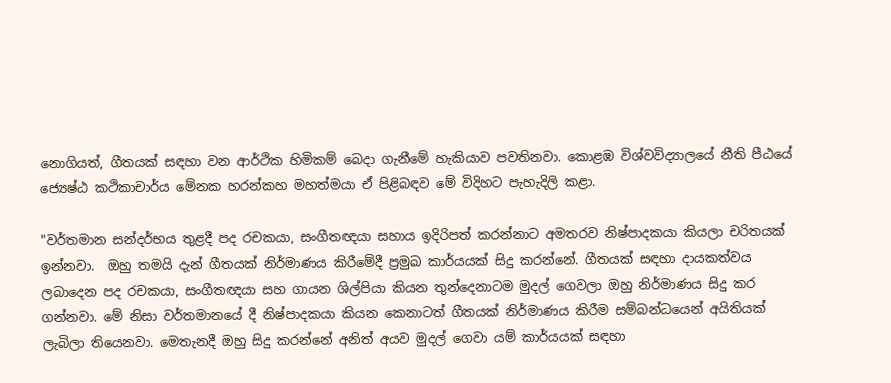නොගියත්, ගීතයක් සඳහා වන ආර්ථික හිමිකම් බෙදා ගැනීමේ හැකියාව පවතිනවා. කොළඹ විශ්වවිද්‍යාලයේ නීති පීඨයේ ජ්‍යෙෂ්ඨ කථිකාචාර්ය මේනක හරන්කහ මහත්මයා ඒ පිළිබඳව මේ විදිහට පැහැදිලි කළා.

"වර්තමාන සන්දර්භය තුළදී පද රචකයා, සංගීතඥයා සහාය ඉදිරිපත් කරන්නාට අමතරව නිෂ්පාදකයා කියලා චරිතයක් ඉන්නවා.  ඔහු තමයි දැන් ගීතයක් නිර්මාණය කිරීමේදී ප්‍රමුඛ කාර්යයක් සිදු කරන්නේ. ගීතයක් සඳහා දායකත්වය ලබාදෙන පද රචකයා, සංගීතඥයා සහ ගායන ශිල්පියා කියන තුන්දෙනාටම මුදල් ගෙවලා ඔහු නිර්මාණය සිදු කර ගන්නවා. මේ නිසා වර්තමානයේ දී නිෂ්පාදකයා කියන කෙනාටත් ගීතයක් නිර්මාණය කිරීම සම්බන්ධයෙන් අයිතියක් ලැබිලා තියෙනවා. මෙතැනදී ඔහු සිදු කරන්නේ අනිත් අයව මුදල් ගෙවා යම් කාර්යයක් සඳහා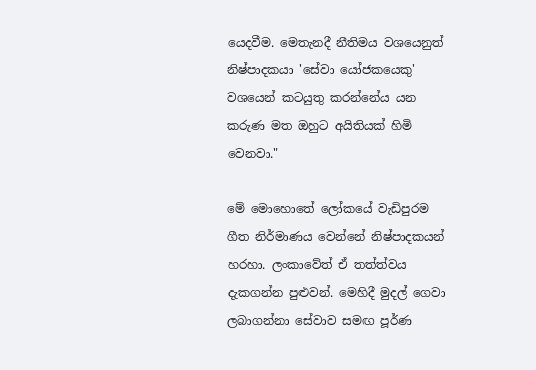යෙදවීම. මෙතැනදී නීතිමය වශයෙනුත් නිෂ්පාදකයා 'සේවා යෝජකයෙකු' වශයෙන් කටයුතු කරන්නේය යන කරුණ මත ඔහුට අයිතියක් හිමි වෙනවා."

මේ මොහොතේ ලෝකයේ වැඩිපුරම ගීත නිර්මාණය වෙන්නේ නිෂ්පාදකයන් හරහා. ලංකාවේත් ඒ තත්ත්වය දැකගන්න පුළුවන්. මෙහිදී මුදල් ගෙවා ලබාගන්නා සේවාව සමඟ පූර්ණ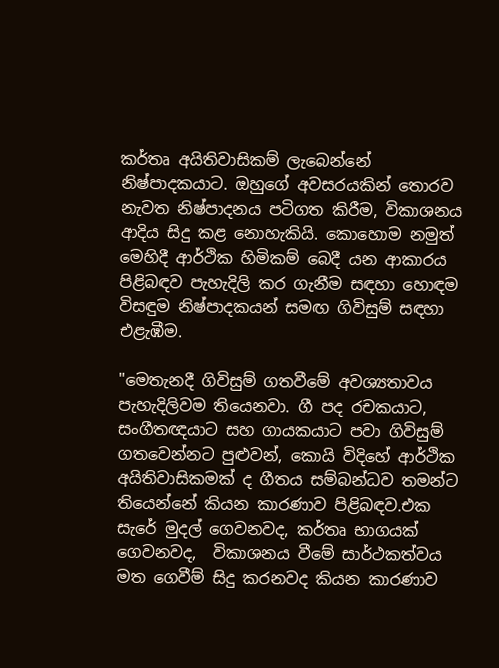කර්තෘ අයිතිවාසිකම් ලැබෙන්නේ නිෂ්පාදකයාට. ඔහුගේ අවසරයකින් තොරව නැවත නිෂ්පාදනය පටිගත කිරීම, විකාශනය ආදිය සිදු කළ නොහැකියි. කොහොම නමුත් මෙහිදී ආර්ථික හිමිකම් බෙදී යන ආකාරය පිළිබඳව පැහැදිලි කර ගැනීම සඳහා හොඳම විසඳුම නිෂ්පාදකයන් සමඟ ගිවිසුම් සඳහා එළැඹීම.

"මෙතැනදී ගිවිසුම් ගතවීමේ අවශ්‍යතාවය පැහැදිලිවම තියෙනවා. ගී පද රචකයාට, සංගීතඥයාට සහ ගායකයාට පවා ගිවිසුම් ගතවෙන්නට පුළුවන්, කොයි විදිහේ ආර්ථික අයිතිවාසිකමක් ද ගීතය සම්බන්ධව තමන්ට තියෙන්නේ කියන කාරණාව පිළිබඳව.එක සැරේ මුදල් ගෙවනවද, කර්තෘ භාගයක් ගෙවනවද,  විකාශනය වීමේ සාර්ථකත්වය මත ගෙවීම් සිදු කරනවද කියන කාරණාව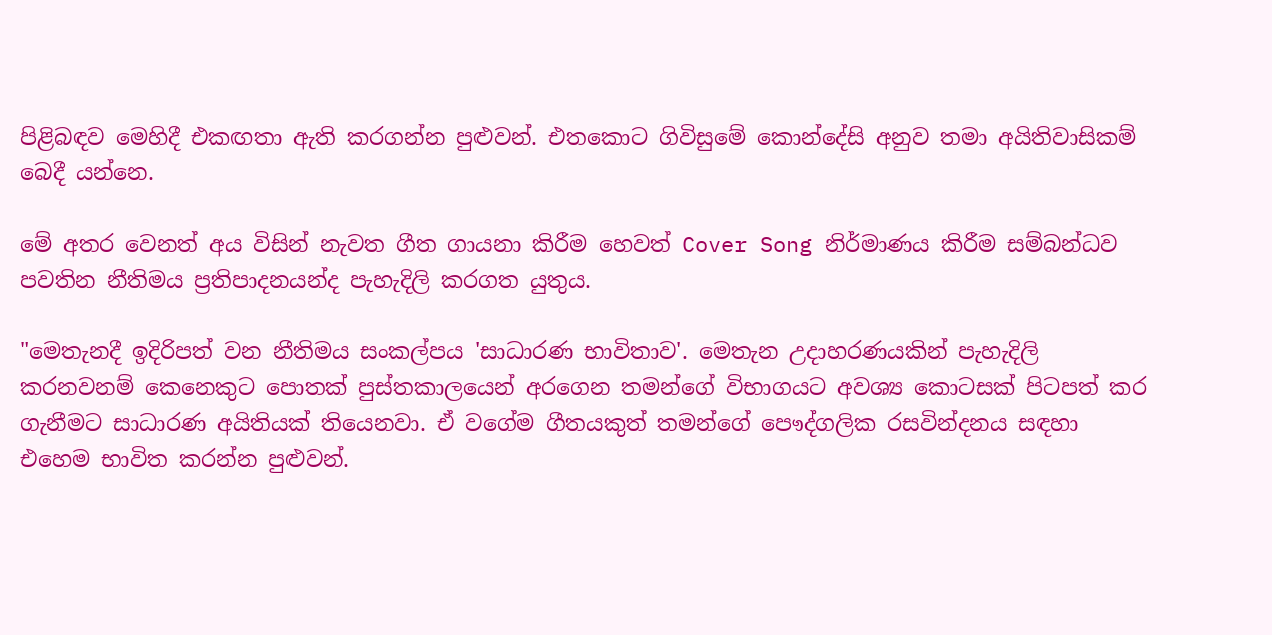පිළිබඳව මෙහිදී එකඟතා ඇති කරගන්න පුළුවන්. එතකොට ගිවිසුමේ කොන්දේසි අනුව තමා අයිතිවාසිකම් බෙදී යන්නෙ.

මේ අතර වෙනත් අය විසින් නැවත ගීත ගායනා කිරීම හෙවත් Cover Song නිර්මාණය කිරීම සම්බන්ධව පවතින නීතිමය ප්‍රතිපාදනයන්ද පැහැදිලි කරගත යුතුය.

"මෙතැනදී ඉදිරිපත් වන නීතිමය සංකල්පය 'සාධාරණ භාවිතාව'. මෙතැන උදාහරණයකින් පැහැදිලි කරනවනම් කෙනෙකුට පොතක් පුස්තකාලයෙන් අරගෙන තමන්ගේ විභාගයට අවශ්‍ය කොටසක් පිටපත් කර ගැනීමට සාධාරණ අයිතියක් තියෙනවා. ඒ වගේම ගීතයකුත් තමන්ගේ පෞද්ගලික රසවින්දනය සඳහා එහෙම භාවිත කරන්න පුළුවන්.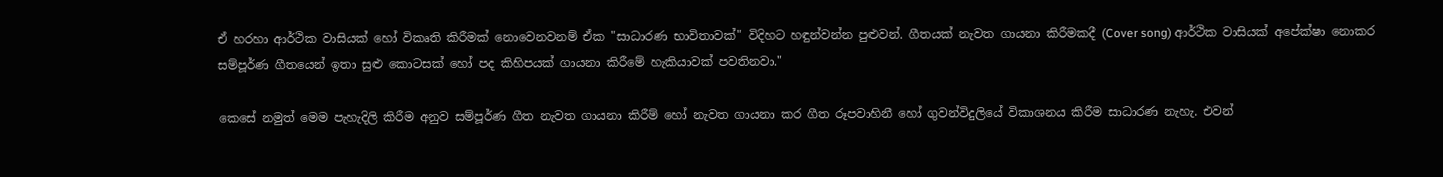ඒ හරහා ආර්ථික වාසියක් හෝ විකෘති කිරීමක් නොවෙනවනම් ඒක "සාධාරණ භාවිතාවක්" විදිහට හඳුන්වන්න පුළුවන්. ගීතයක් නැවත ගායනා කිරීමකදී (Cover song) ආර්ථික වාසියක් අපේක්ෂා නොකර සම්පූර්ණ ගීතයෙන් ඉතා සුළු කොටසක් හෝ පද කිහිපයක් ගායනා කිරීමේ හැකියාවක් පවතිනවා."

කෙසේ නමුත් මෙම පැහැදිලි කිරීම අනුව සම්පූර්ණ ගීත නැවත ගායනා කිරීම් හෝ නැවත ගායනා කර ගීත රූපවාහිනී හෝ ගුවන්විදුලියේ විකාශනය කිරීම සාධාරණ නැහැ. එවන්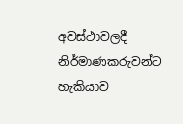අවස්ථාවලදී නිර්මාණකරුවන්ට හැකියාව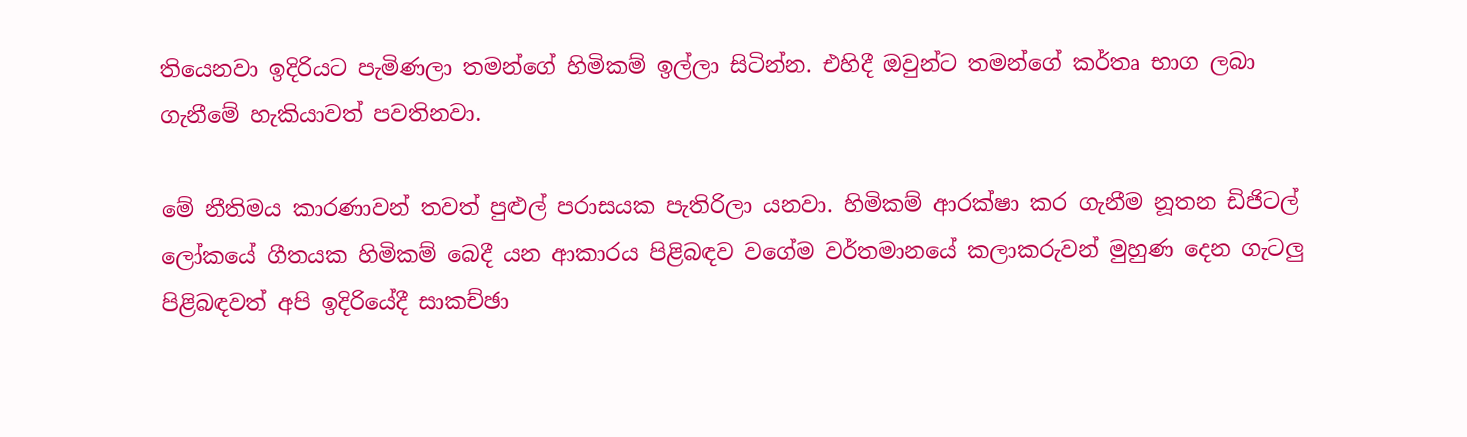තියෙනවා ඉදිරියට පැමිණලා තමන්ගේ හිමිකම් ඉල්ලා සිටින්න. එහිදී ඔවුන්ට තමන්ගේ කර්තෘ භාග ලබා ගැනීමේ හැකියාවත් පවතිනවා.

මේ නීතිමය කාරණාවන් තවත් පුළුල් පරාසයක පැතිරිලා යනවා. හිමිකම් ආරක්ෂා කර ගැනීම නූතන ඩිජිටල් ලෝකයේ ගීතයක හිමිකම් බෙදී යන ආකාරය පිළිබඳව වගේම වර්තමානයේ කලාකරුවන් මුහුණ දෙන ගැටලු පිළිබඳවත් අපි ඉදිරියේදී සාකච්ඡා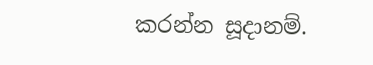කරන්න සූදානම්.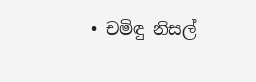• චමිඳු නිසල්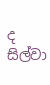ද සිල්වා